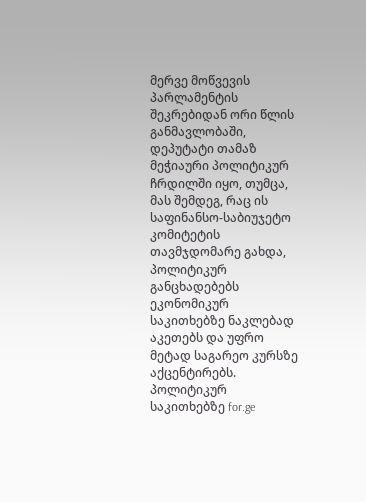მერვე მოწვევის პარლამენტის შეკრებიდან ორი წლის განმავლობაში, დეპუტატი თამაზ მეჭიაური პოლიტიკურ ჩრდილში იყო, თუმცა, მას შემდეგ, რაც ის საფინანსო-საბიუჯეტო კომიტეტის თავმჯდომარე გახდა, პოლიტიკურ განცხადებებს ეკონომიკურ საკითხებზე ნაკლებად აკეთებს და უფრო მეტად საგარეო კურსზე აქცენტირებს.
პოლიტიკურ საკითხებზე for.ge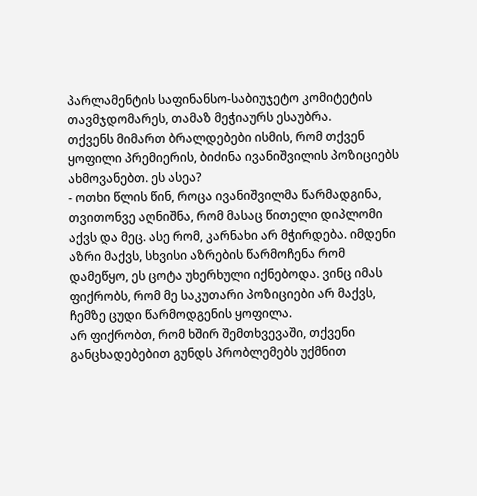პარლამენტის საფინანსო-საბიუჯეტო კომიტეტის თავმჯდომარეს, თამაზ მეჭიაურს ესაუბრა.
თქვენს მიმართ ბრალდებები ისმის, რომ თქვენ ყოფილი პრემიერის, ბიძინა ივანიშვილის პოზიციებს ახმოვანებთ. ეს ასეა?
- ოთხი წლის წინ, როცა ივანიშვილმა წარმადგინა, თვითონვე აღნიშნა, რომ მასაც წითელი დიპლომი აქვს და მეც. ასე რომ, კარნახი არ მჭირდება. იმდენი აზრი მაქვს, სხვისი აზრების წარმოჩენა რომ დამეწყო, ეს ცოტა უხერხული იქნებოდა. ვინც იმას ფიქრობს, რომ მე საკუთარი პოზიციები არ მაქვს, ჩემზე ცუდი წარმოდგენის ყოფილა.
არ ფიქრობთ, რომ ხშირ შემთხვევაში, თქვენი განცხადებებით გუნდს პრობლემებს უქმნით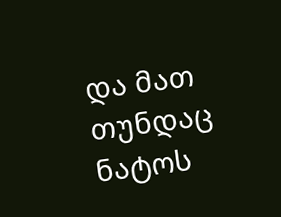და მათ თუნდაც ნატოს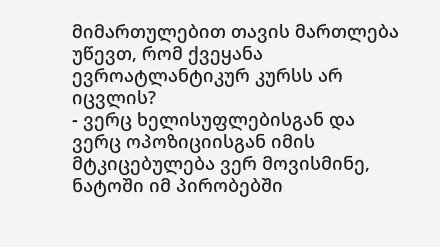მიმართულებით თავის მართლება უწევთ, რომ ქვეყანა ევროატლანტიკურ კურსს არ იცვლის?
- ვერც ხელისუფლებისგან და ვერც ოპოზიციისგან იმის მტკიცებულება ვერ მოვისმინე, ნატოში იმ პირობებში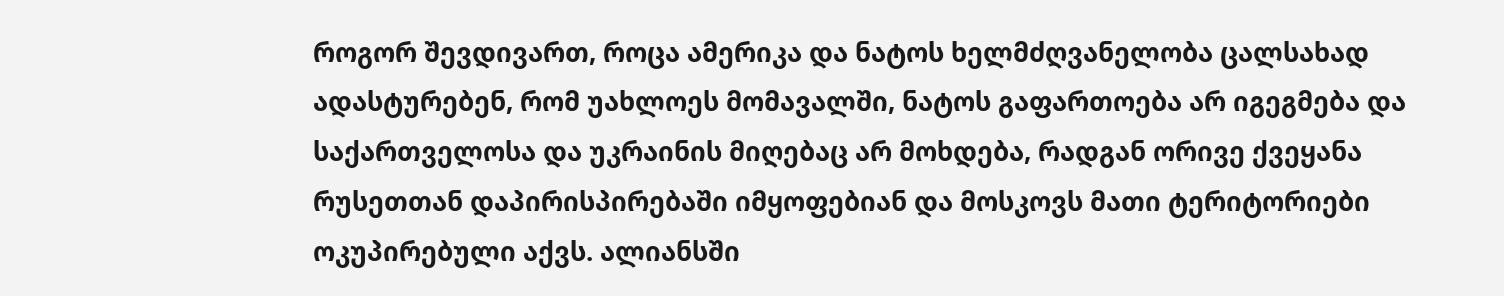როგორ შევდივართ, როცა ამერიკა და ნატოს ხელმძღვანელობა ცალსახად ადასტურებენ, რომ უახლოეს მომავალში, ნატოს გაფართოება არ იგეგმება და საქართველოსა და უკრაინის მიღებაც არ მოხდება, რადგან ორივე ქვეყანა რუსეთთან დაპირისპირებაში იმყოფებიან და მოსკოვს მათი ტერიტორიები ოკუპირებული აქვს. ალიანსში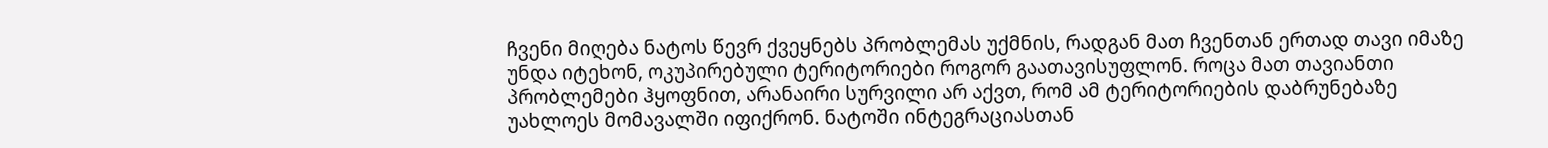ჩვენი მიღება ნატოს წევრ ქვეყნებს პრობლემას უქმნის, რადგან მათ ჩვენთან ერთად თავი იმაზე უნდა იტეხონ, ოკუპირებული ტერიტორიები როგორ გაათავისუფლონ. როცა მათ თავიანთი პრობლემები ჰყოფნით, არანაირი სურვილი არ აქვთ, რომ ამ ტერიტორიების დაბრუნებაზე უახლოეს მომავალში იფიქრონ. ნატოში ინტეგრაციასთან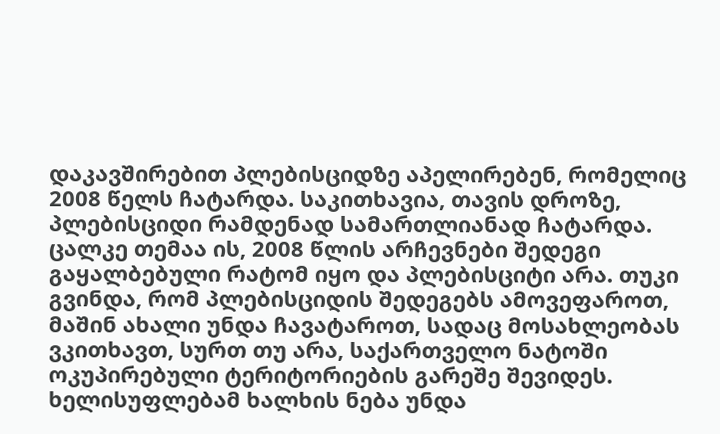დაკავშირებით პლებისციდზე აპელირებენ, რომელიც 2008 წელს ჩატარდა. საკითხავია, თავის დროზე, პლებისციდი რამდენად სამართლიანად ჩატარდა. ცალკე თემაა ის, 2008 წლის არჩევნები შედეგი გაყალბებული რატომ იყო და პლებისციტი არა. თუკი გვინდა, რომ პლებისციდის შედეგებს ამოვეფაროთ, მაშინ ახალი უნდა ჩავატაროთ, სადაც მოსახლეობას ვკითხავთ, სურთ თუ არა, საქართველო ნატოში ოკუპირებული ტერიტორიების გარეშე შევიდეს. ხელისუფლებამ ხალხის ნება უნდა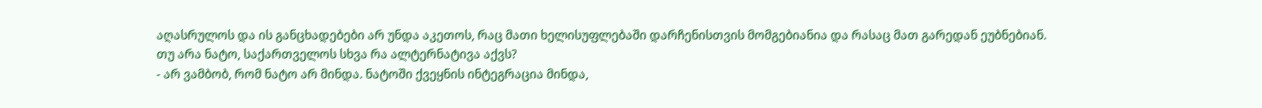აღასრულოს და ის განცხადებები არ უნდა აკეთოს, რაც მათი ხელისუფლებაში დარჩენისთვის მომგებიანია და რასაც მათ გარედან ეუბნებიან.
თუ არა ნატო, საქართველოს სხვა რა ალტერნატივა აქვს?
- არ ვამბობ, რომ ნატო არ მინდა. ნატოში ქვეყნის ინტეგრაცია მინდა,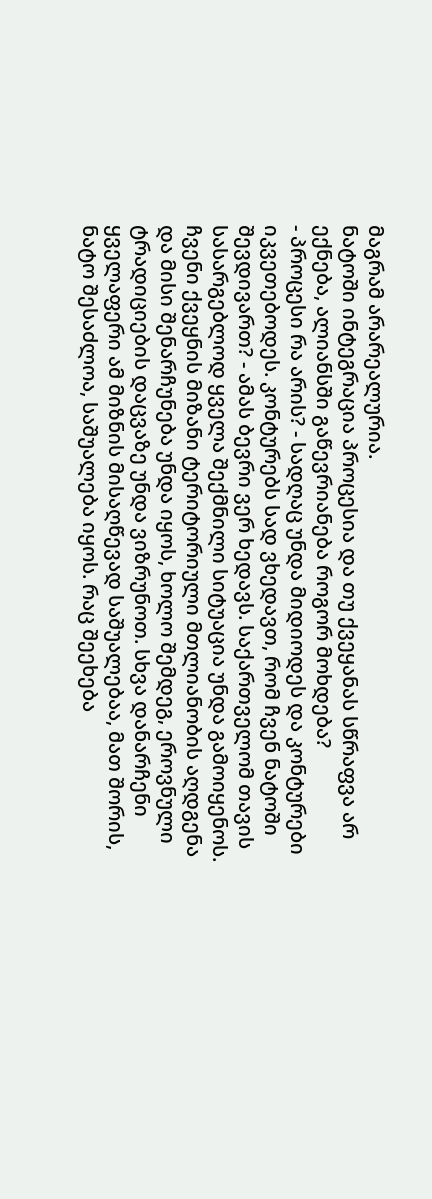მაგრამ არარეალურია.
ნატოში ინტეგრაცია პროცესია და თუ ქვეყანას სწრაფვა არ ექნება, ალიანსში გაწევრიანება როგორ მოხდება?
- პროცესი რა არის? - სადღაც უნდა მიდიოდეს და კონტურები იკვეთებოდეს. კონტურებს სად ვხედავთ, რომ ჩვენ ნატოში შევდივართ? - ამას ბევრი ვერ ხედავს. საქართველომ თავის სასარგებლოდ ყველა შექმნილი სიტუაცია უნდა გამოიყენოს. ჩვენი ქვეყნის მიზანი ტერიტორიული მთლიანობის აღდგენა და მისი შენარჩუნება უნდა იყოს, ხოლო შემდეგ, ეროვნული ტრადიციების დაცვაზე უნდა ვიზრუნოთ. სხვა დანარჩენი ყველაფერი ამ მიზნის მისაღწევად საშუალებაა, მათ შორის, ნატო შესაძლოა, საშუალება იყოს. რაც შეეხება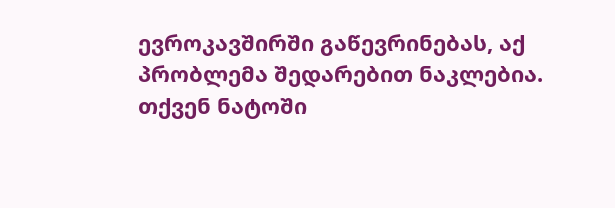ევროკავშირში გაწევრინებას, აქ პრობლემა შედარებით ნაკლებია.
თქვენ ნატოში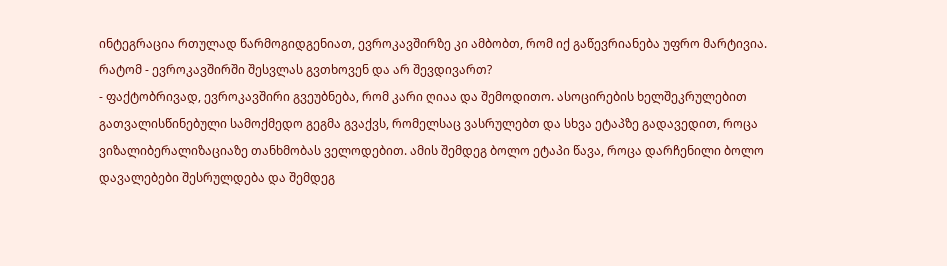ინტეგრაცია რთულად წარმოგიდგენიათ, ევროკავშირზე კი ამბობთ, რომ იქ გაწევრიანება უფრო მარტივია. რატომ - ევროკავშირში შესვლას გვთხოვენ და არ შევდივართ?
- ფაქტობრივად, ევროკავშირი გვეუბნება, რომ კარი ღიაა და შემოდითო. ასოცირების ხელშეკრულებით გათვალისწინებული სამოქმედო გეგმა გვაქვს, რომელსაც ვასრულებთ და სხვა ეტაპზე გადავედით, როცა ვიზალიბერალიზაციაზე თანხმობას ველოდებით. ამის შემდეგ ბოლო ეტაპი წავა, როცა დარჩენილი ბოლო დავალებები შესრულდება და შემდეგ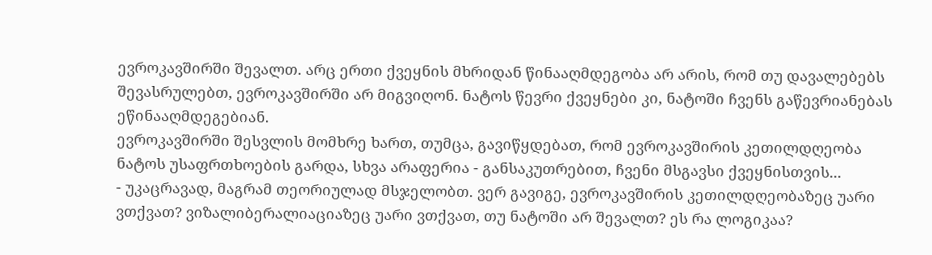ევროკავშირში შევალთ. არც ერთი ქვეყნის მხრიდან წინააღმდეგობა არ არის, რომ თუ დავალებებს შევასრულებთ, ევროკავშირში არ მიგვიღონ. ნატოს წევრი ქვეყნები კი, ნატოში ჩვენს გაწევრიანებას ეწინააღმდეგებიან.
ევროკავშირში შესვლის მომხრე ხართ, თუმცა, გავიწყდებათ, რომ ევროკავშირის კეთილდღეობა ნატოს უსაფრთხოების გარდა, სხვა არაფერია - განსაკუთრებით, ჩვენი მსგავსი ქვეყნისთვის...
- უკაცრავად, მაგრამ თეორიულად მსჯელობთ. ვერ გავიგე, ევროკავშირის კეთილდღეობაზეც უარი ვთქვათ? ვიზალიბერალიაციაზეც უარი ვთქვათ, თუ ნატოში არ შევალთ? ეს რა ლოგიკაა?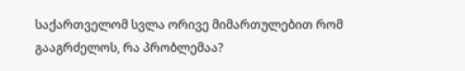საქართველომ სვლა ორივე მიმართულებით რომ გააგრძელოს, რა პრობლემაა?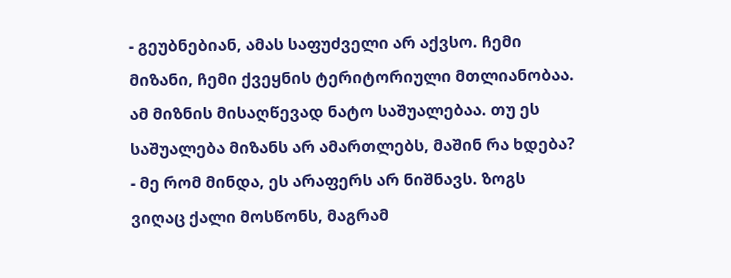- გეუბნებიან, ამას საფუძველი არ აქვსო. ჩემი მიზანი, ჩემი ქვეყნის ტერიტორიული მთლიანობაა. ამ მიზნის მისაღწევად ნატო საშუალებაა. თუ ეს საშუალება მიზანს არ ამართლებს, მაშინ რა ხდება? - მე რომ მინდა, ეს არაფერს არ ნიშნავს. ზოგს ვიღაც ქალი მოსწონს, მაგრამ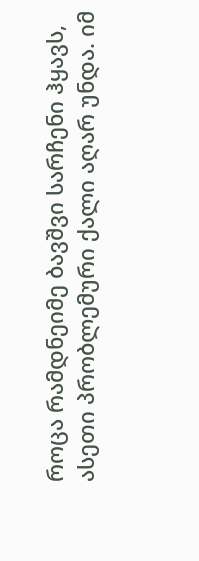როცა რამდნეიმე ბავშვი სარჩენი ჰყავს, ასეთი პრობლემური ქალი აღარ უნდა. იმ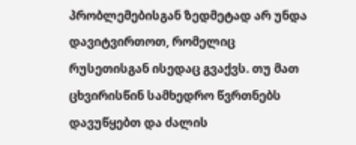პრობლემებისგან ზედმეტად არ უნდა დავიტვირთოთ, რომელიც რუსეთისგან ისედაც გვაქვს. თუ მათ ცხვირისწინ სამხედრო წვრთნებს დავუწყებთ და ძალის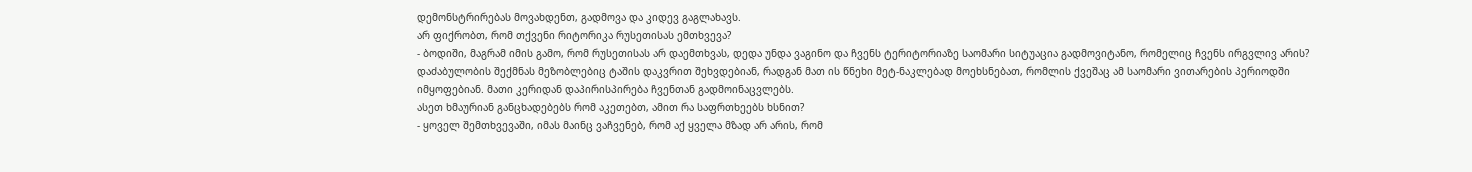დემონსტრირებას მოვახდენთ, გადმოვა და კიდევ გაგლახავს.
არ ფიქრობთ, რომ თქვენი რიტორიკა რუსეთისას ემთხვევა?
- ბოდიში, მაგრამ იმის გამო, რომ რუსეთისას არ დაემთხვას, დედა უნდა ვაგინო და ჩვენს ტერიტორიაზე საომარი სიტუაცია გადმოვიტანო, რომელიც ჩვენს ირგვლივ არის? დაძაბულობის შექმნას მეზობლებიც ტაშის დაკვრით შეხვდებიან, რადგან მათ ის წნეხი მეტ-ნაკლებად მოეხსნებათ, რომლის ქვეშაც ამ საომარი ვითარების პერიოდში იმყოფებიან. მათი კერიდან დაპირისპირება ჩვენთან გადმოინაცვლებს.
ასეთ ხმაურიან განცხადებებს რომ აკეთებთ, ამით რა საფრთხეებს ხსნით?
- ყოველ შემთხვევაში, იმას მაინც ვაჩვენებ, რომ აქ ყველა მზად არ არის, რომ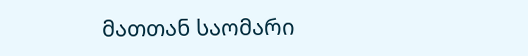მათთან საომარი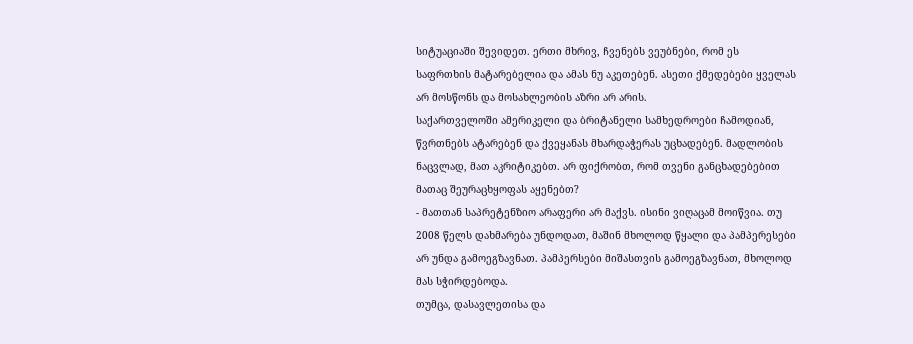სიტუაციაში შევიდეთ. ერთი მხრივ, ჩვენებს ვეუბნები, რომ ეს საფრთხის მატარებელია და ამას ნუ აკეთებენ. ასეთი ქმედებები ყველას არ მოსწონს და მოსახლეობის აზრი არ არის.
საქართველოში ამერიკელი და ბრიტანელი სამხედროები ჩამოდიან, წვრთნებს ატარებენ და ქვეყანას მხარდაჭერას უცხადებენ. მადლობის ნაცვლად, მათ აკრიტიკებთ. არ ფიქრობთ, რომ თვენი განცხადებებით მათაც შეურაცხყოფას აყენებთ?
- მათთან საპრეტენზიო არაფერი არ მაქვს. ისინი ვიღაცამ მოიწვია. თუ 2008 წელს დახმარება უნდოდათ, მაშინ მხოლოდ წყალი და პამპერესები არ უნდა გამოეგზავნათ. პამპერსები მიშასთვის გამოეგზავნათ, მხოლოდ მას სჭირდებოდა.
თუმცა, დასავლეთისა და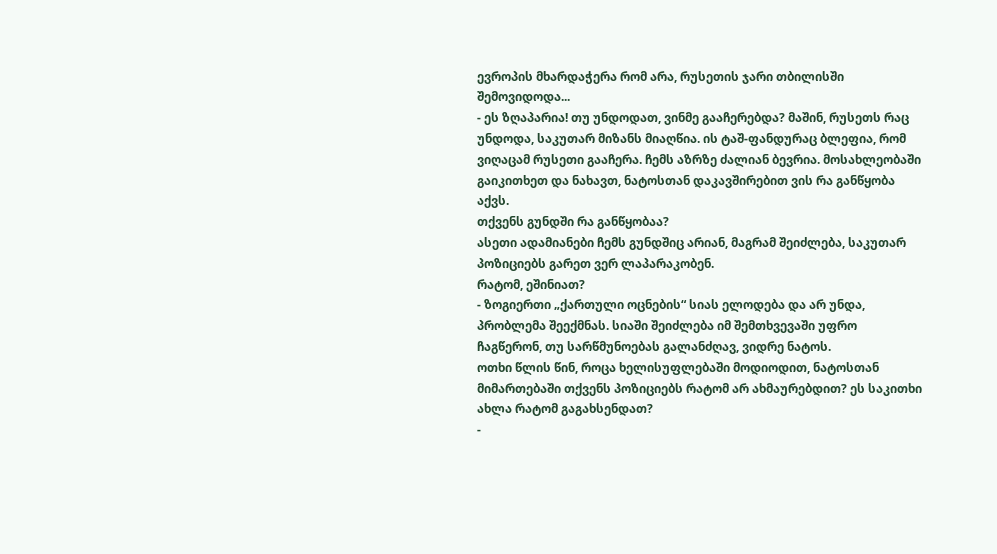ევროპის მხარდაჭერა რომ არა, რუსეთის ჯარი თბილისში შემოვიდოდა...
- ეს ზღაპარია! თუ უნდოდათ, ვინმე გააჩერებდა? მაშინ, რუსეთს რაც უნდოდა, საკუთარ მიზანს მიაღწია. ის ტაშ-ფანდურაც ბლეფია, რომ ვიღაცამ რუსეთი გააჩერა. ჩემს აზრზე ძალიან ბევრია. მოსახლეობაში გაიკითხეთ და ნახავთ, ნატოსთან დაკავშირებით ვის რა განწყობა აქვს.
თქვენს გუნდში რა განწყობაა?
ასეთი ადამიანები ჩემს გუნდშიც არიან, მაგრამ შეიძლება, საკუთარ პოზიციებს გარეთ ვერ ლაპარაკობენ.
რატომ, ეშინიათ?
- ზოგიერთი „ქართული ოცნების“ სიას ელოდება და არ უნდა, პრობლემა შეექმნას. სიაში შეიძლება იმ შემთხვევაში უფრო ჩაგწერონ, თუ სარწმუნოებას გალანძღავ, ვიდრე ნატოს.
ოთხი წლის წინ, როცა ხელისუფლებაში მოდიოდით, ნატოსთან მიმართებაში თქვენს პოზიციებს რატომ არ ახმაურებდით? ეს საკითხი ახლა რატომ გაგახსენდათ?
-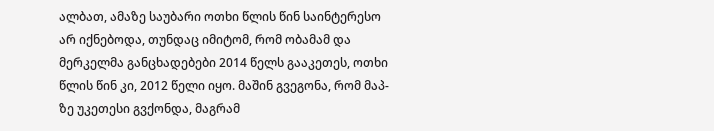ალბათ, ამაზე საუბარი ოთხი წლის წინ საინტერესო არ იქნებოდა, თუნდაც იმიტომ, რომ ობამამ და მერკელმა განცხადებები 2014 წელს გააკეთეს, ოთხი წლის წინ კი, 2012 წელი იყო. მაშინ გვეგონა, რომ მაპ-ზე უკეთესი გვქონდა, მაგრამ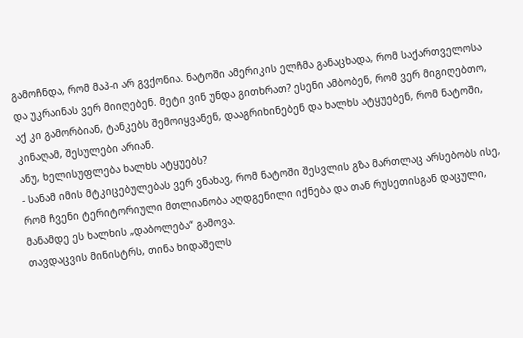გამოჩნდა, რომ მაპ-ი არ გვქონია. ნატოში ამერიკის ელჩმა განაცხადა, რომ საქართველოსა და უკრაინას ვერ მიიღებენ. მეტი ვინ უნდა გითხრათ? ესენი ამბობენ, რომ ვერ მიგიღებთო, აქ კი გამორბიან, ტანკებს შემოიყვანენ, დააგრიხინებენ და ხალხს ატყუებენ, რომ ნატოში, კინაღამ, შესულები არიან.
ანუ, ხელისუფლება ხალხს ატყუებს?
- სანამ იმის მტკიცებულებას ვერ ვნახავ, რომ ნატოში შესვლის გზა მართლაც არსებობს ისე, რომ ჩვენი ტერიტორიული მთლიანობა აღდგენილი იქნება და თან რუსეთისგან დაცული, მანამდე ეს ხალხის „დაბოლება“ გამოვა.
თავდაცვის მინისტრს, თინა ხიდაშელს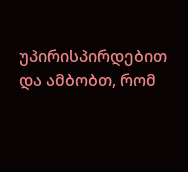უპირისპირდებით და ამბობთ, რომ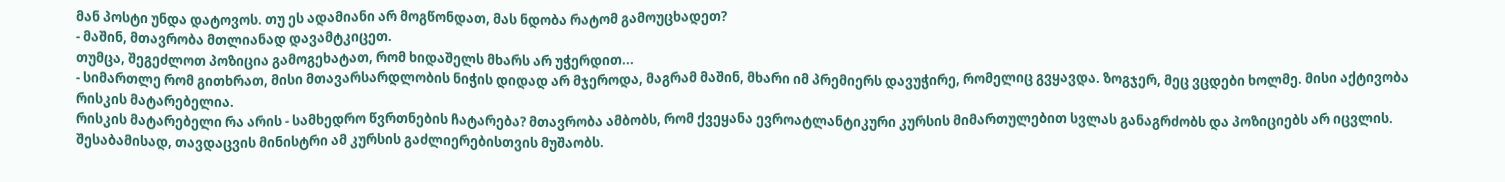მან პოსტი უნდა დატოვოს. თუ ეს ადამიანი არ მოგწონდათ, მას ნდობა რატომ გამოუცხადეთ?
- მაშინ, მთავრობა მთლიანად დავამტკიცეთ.
თუმცა, შეგეძლოთ პოზიცია გამოგეხატათ, რომ ხიდაშელს მხარს არ უჭერდით...
- სიმართლე რომ გითხრათ, მისი მთავარსარდლობის ნიჭის დიდად არ მჯეროდა, მაგრამ მაშინ, მხარი იმ პრემიერს დავუჭირე, რომელიც გვყავდა. ზოგჯერ, მეც ვცდები ხოლმე. მისი აქტივობა რისკის მატარებელია.
რისკის მატარებელი რა არის - სამხედრო წვრთნების ჩატარება? მთავრობა ამბობს, რომ ქვეყანა ევროატლანტიკური კურსის მიმართულებით სვლას განაგრძობს და პოზიციებს არ იცვლის. შესაბამისად, თავდაცვის მინისტრი ამ კურსის გაძლიერებისთვის მუშაობს.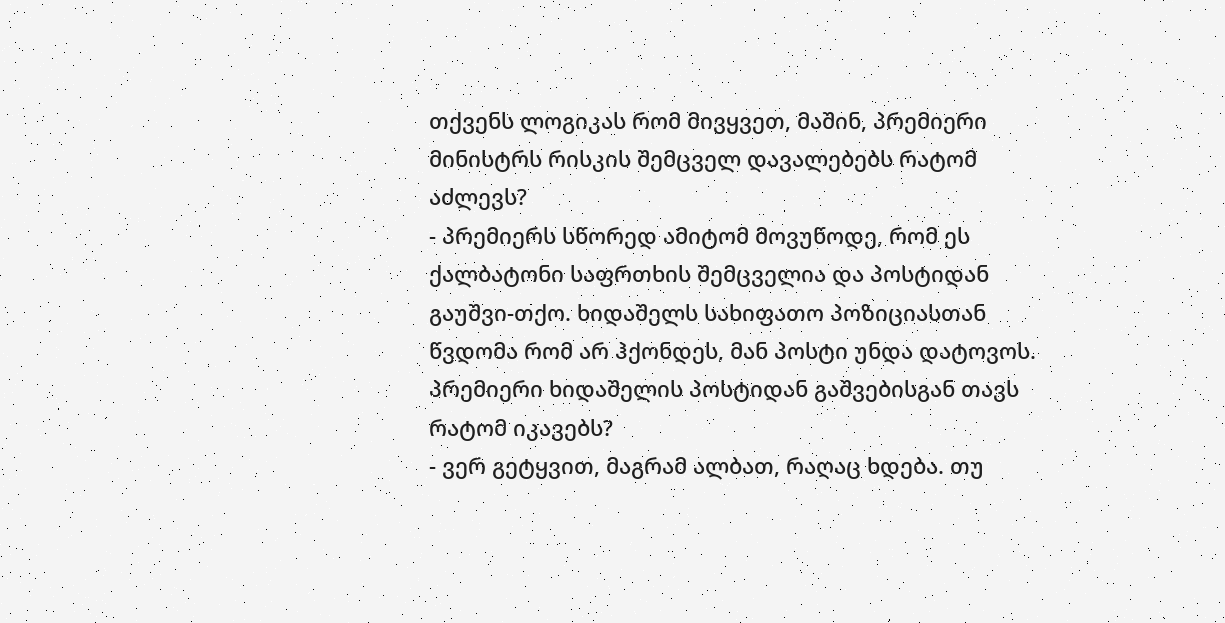თქვენს ლოგიკას რომ მივყვეთ, მაშინ, პრემიერი მინისტრს რისკის შემცველ დავალებებს რატომ აძლევს?
- პრემიერს სწორედ ამიტომ მოვუწოდე, რომ ეს ქალბატონი საფრთხის შემცველია და პოსტიდან გაუშვი-თქო. ხიდაშელს სახიფათო პოზიციასთან წვდომა რომ არ ჰქონდეს, მან პოსტი უნდა დატოვოს.
პრემიერი ხიდაშელის პოსტიდან გაშვებისგან თავს რატომ იკავებს?
- ვერ გეტყვით, მაგრამ ალბათ, რაღაც ხდება. თუ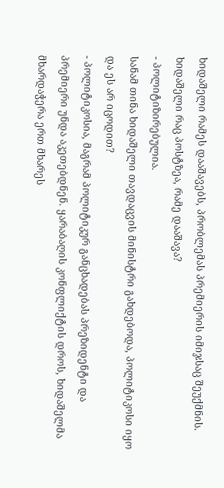ხიდაშელი რამეს დააშავებს, პრობლემას პრემიერის იმიჯსაც შეუქმნის.
ხიდაშელი რაც პოსტზეა, რამე დააშავა?
- პოლიტიზირებულია.
სანამ თინა ხიდაშელი თავდაცვის მინისტრი გახდებოდა, პოლიტიკოსი იყო და ეს არ იცოდით?
- პოლიტიკოსია, მაგრამ პოლიტიკურ განცხადებას პრეზიდენტი და პრემიერი უნდა აკეთებდნენ. ყარაბაღის კონფლიქტის დროს, ხიდაშელმა მხარდაჭერა ერთ მხარეს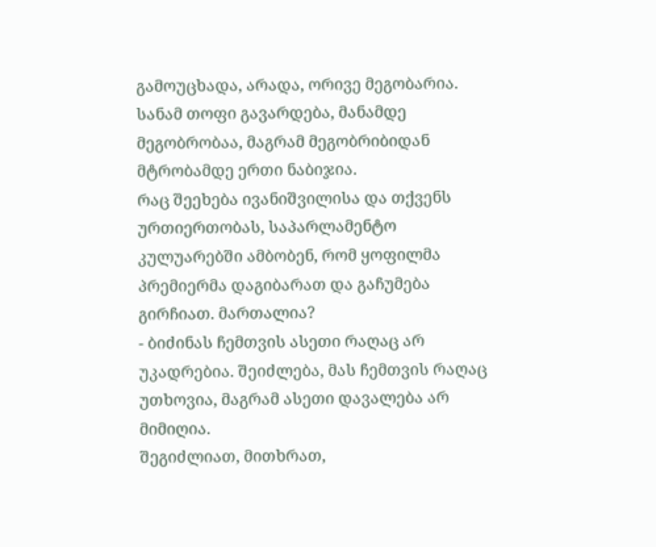გამოუცხადა, არადა, ორივე მეგობარია. სანამ თოფი გავარდება, მანამდე მეგობრობაა, მაგრამ მეგობრიბიდან მტრობამდე ერთი ნაბიჯია.
რაც შეეხება ივანიშვილისა და თქვენს ურთიერთობას, საპარლამენტო კულუარებში ამბობენ, რომ ყოფილმა პრემიერმა დაგიბარათ და გაჩუმება გირჩიათ. მართალია?
- ბიძინას ჩემთვის ასეთი რაღაც არ უკადრებია. შეიძლება, მას ჩემთვის რაღაც უთხოვია, მაგრამ ასეთი დავალება არ მიმიღია.
შეგიძლიათ, მითხრათ,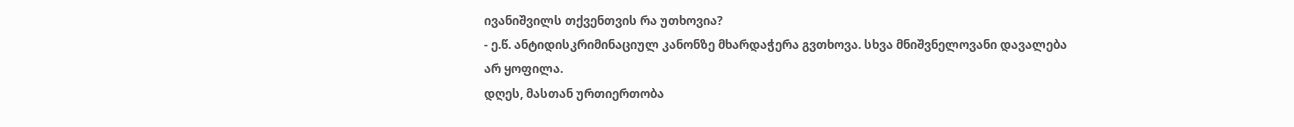ივანიშვილს თქვენთვის რა უთხოვია?
- ე.წ. ანტიდისკრიმინაციულ კანონზე მხარდაჭერა გვთხოვა. სხვა მნიშვნელოვანი დავალება არ ყოფილა.
დღეს, მასთან ურთიერთობა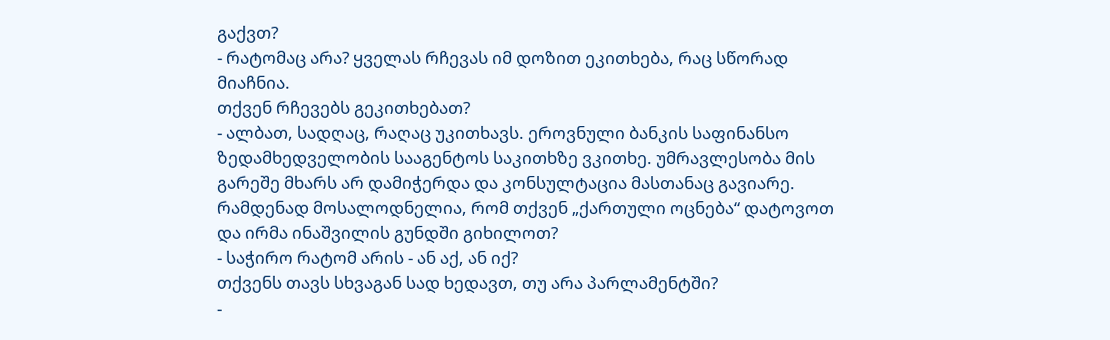გაქვთ?
- რატომაც არა? ყველას რჩევას იმ დოზით ეკითხება, რაც სწორად მიაჩნია.
თქვენ რჩევებს გეკითხებათ?
- ალბათ, სადღაც, რაღაც უკითხავს. ეროვნული ბანკის საფინანსო ზედამხედველობის სააგენტოს საკითხზე ვკითხე. უმრავლესობა მის გარეშე მხარს არ დამიჭერდა და კონსულტაცია მასთანაც გავიარე.
რამდენად მოსალოდნელია, რომ თქვენ „ქართული ოცნება“ დატოვოთ და ირმა ინაშვილის გუნდში გიხილოთ?
- საჭირო რატომ არის - ან აქ, ან იქ?
თქვენს თავს სხვაგან სად ხედავთ, თუ არა პარლამენტში?
-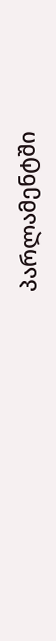პარლამენტში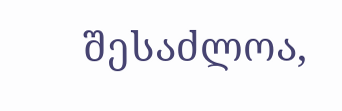შესაძლოა,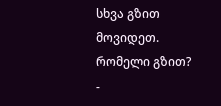სხვა გზით მოვიდეთ.
რომელი გზით?
-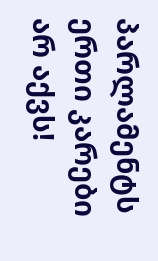პარლამენტს ერთი კარები არ აქვს!